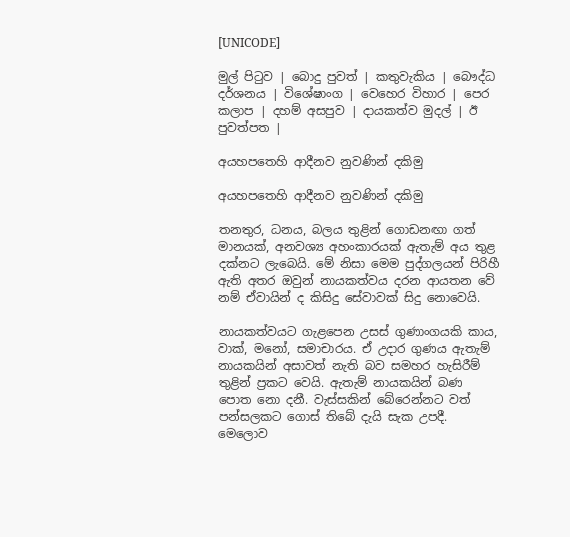[UNICODE]

මුල් පිටුව | බොදු පුවත් | කතුවැකිය | බෞද්ධ දර්ශනය | විශේෂාංග | වෙහෙර විහාර | පෙර කලාප | දහම් අසපුව | දායකත්ව මුදල් | ඊ පුවත්පත |

අයහපතෙහි ආදීනව නුවණින් දකිමු

අයහපතෙහි ආදීනව නුවණින් දකිමු

තනතුර, ධනය, බලය තුළින් ගොඩනඟා ගත් මානයක්, අනවශ්‍ය අහංකාරයක් ඇතැම් අය තුළ දක්නට ලැබෙයි. මේ නිසා මෙම පුද්ගලයන් පිරිහී ඇති අතර ඔවුන් නායකත්වය දරන ආයතන වේ නම් ඒවායින් ද කිසිදු සේවාවක් සිදු නොවෙයි.

නායකත්වයට ගැළපෙන උසස් ගුණාංගයකි කාය, වාක්, මනෝ, සමාචාරය. ඒ උදාර ගුණය ඇතැම් නායකයින් අසාවත් නැති බව සමහර හැසිරීම් තුළින් ප්‍රකට වෙයි. ඇතැම් නායකයින් බණ පොත නො දනී. වැස්සකින් බේරෙන්නට වත් පන්සලකට ගොස් තිබේ දැයි සැක උපදී. මෙලොව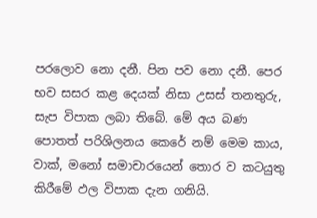පරලොව නො දනී. පින පව නො දනී. පෙර භව සසර කළ දෙයක් නිසා උසස් තනතුරු, සැප විපාක ලබා තිබේ. මේ අය බණ පොතත් පරිශිලනය කෙරේ නම් මෙම කාය, වාක්, මනෝ සමාචාරයෙන් තොර ව කටයුතු කිරීමේ ඵල විපාක දැන ගනියි.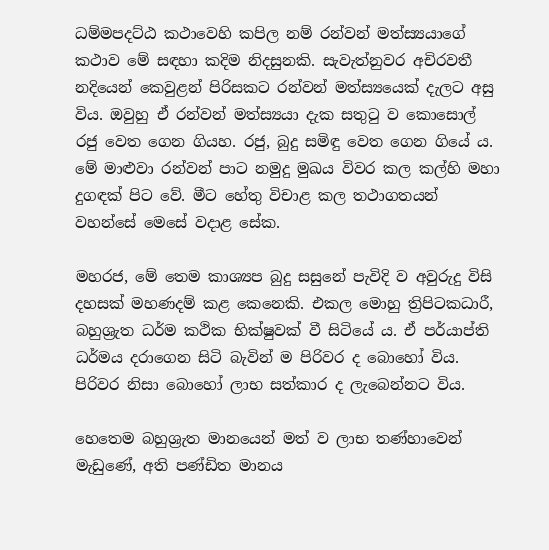ධම්මපදට්ඨ කථාවෙහි කපිල නම් රන්වන් මත්ස්‍යයාගේ කථාව මේ සඳහා කදිම නිදසුනකි. සැවැත්නුවර අචිරවතී නදියෙන් කෙවුළන් පිරිසකට රන්වන් මත්ස්‍යයෙක් දැලට අසු විය. ඔවුහු ඒ රන්වන් මත්ස්‍යයා දැක සතුටු ව කොසොල් රජු වෙත ගෙන ගියහ. රජු, බුදු සමිඳු වෙත ගෙන ගියේ ය. මේ මාළුවා රන්වන් පාට නමුදු මුඛය විවර කල කල්හි මහා දුගඳක් පිට වේ. මීට හේතු විචාළ කල තථාගතයන් වහන්සේ මෙසේ වදාළ සේක.

මහරජ, මේ තෙම කාශ්‍යප බුදු සසුනේ පැවිදි ව අවුරුදු විසි දහසක් මහණදම් කළ කෙනෙකි. එකල මොහු ත්‍රිපිටකධාරී, බහුශ්‍රැත ධර්ම කථික භික්ෂුවක් වී සිටියේ ය. ඒ පර්යාප්ති ධර්මය දරාගෙන සිටි බැවින් ම පිරිවර ද බොහෝ විය. පිරිවර නිසා බොහෝ ලාභ සත්කාර ද ලැබෙන්නට විය.

හෙතෙම බහුශ්‍රැත මානයෙන් මත් ව ලාභ තණ්හාවෙන් මැඩුණේ, අති පණ්ඩිත මානය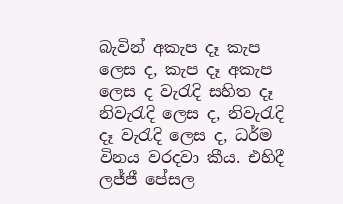බැවින් අකැප දෑ කැප ලෙස ද, කැප දෑ අකැප ලෙස ද වැරැදි සහිත දෑ නිවැරැදි ලෙස ද, නිවැරැදි දෑ වැරැදි ලෙස ද, ධර්ම විනය වරදවා කීය. එහිදී ලජ්ජී පේසල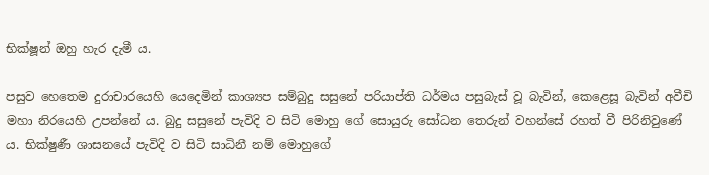භික්ෂූන් ඔහු හැර දැමී ය.

පසුව හෙතෙම දුරාචාරයෙහි යෙදෙමින් කාශ්‍යප සම්බුදු සසුනේ පරියාප්ති ධර්මය පසුබැස් වූ බැවින්, කෙළෙසූ බැවින් අවීචි මහා නිරයෙහි උපන්නේ ය. බුදු සසුනේ පැවිදි ව සිටි මොහු ගේ සොයුරු සෝධන තෙරුන් වහන්සේ රහත් වී පිරිනිවුණේ ය. භික්ෂුණී ශාසනයේ පැවිදි ව සිටි සාධිනී නම් මොහුගේ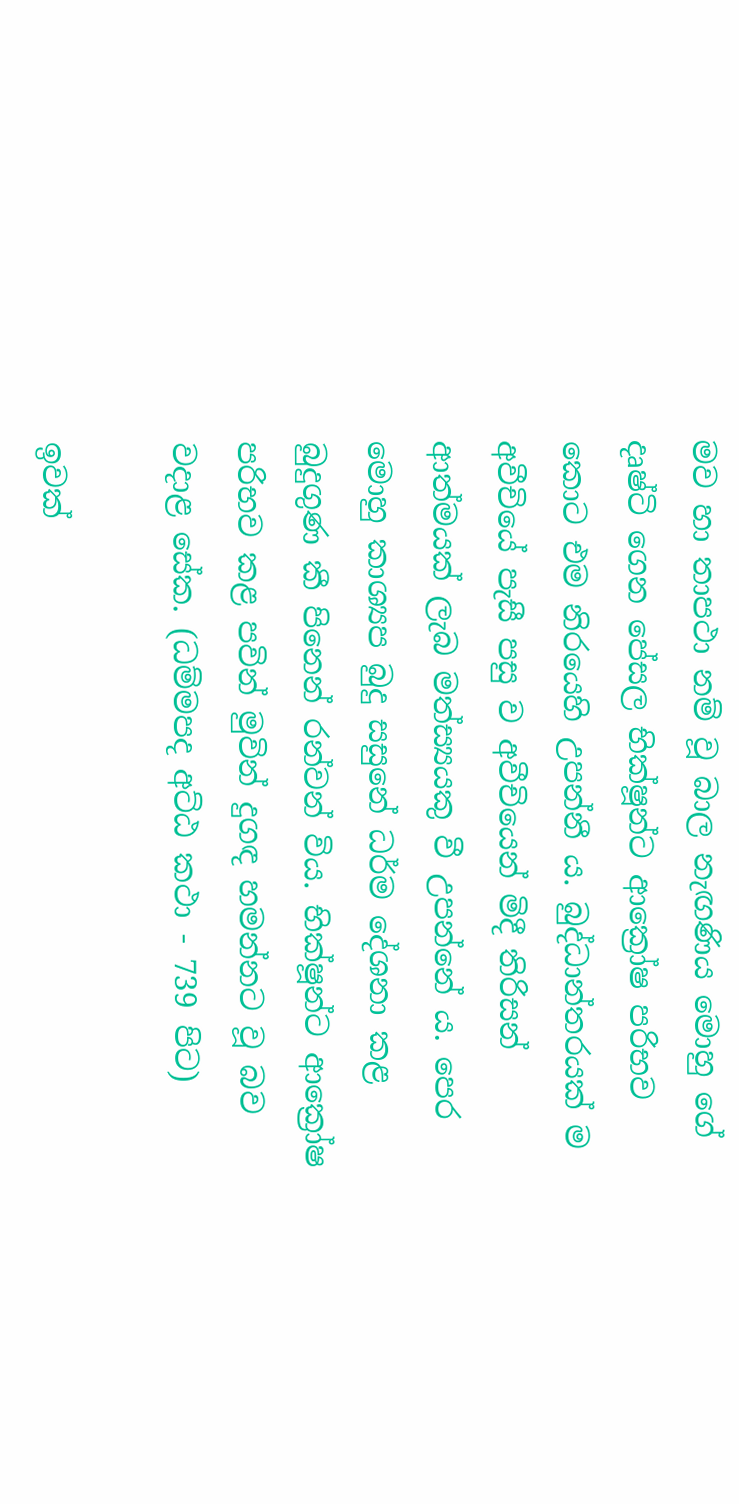මව හා තාපථා නම් වූ බාල නැඟණිය මොහු ගේ දෘෂ්ටි ගෙන පේසල භික්ෂූන්ට ආක්‍රෝෂ පරිභව කොට එම නිරයෙහි උපන්නී ය. බුද්ධාන්තරයක් ම අවීචියේ පැසී පසු ව අවීචියෙන් මිදී තිරිසන් ආත්මයක් ලැබ මත්ස්‍යයකු වී උපන්නේ ය. පෙර මොහු කාශ්‍යප බුදු සසුනේ ධර්ම දේශනා කළ බුදුගුණ කී පිනෙන් රන්වන් විය. භික්ෂූන්ට ආක්‍රෝෂ පරිභව කළ පවින් මුවින් දුගඳ හමන්නට වූ බව වදාළ සේක. (ධම්මපද අට්ඨ කථා - 739 පිට)

ඉවක්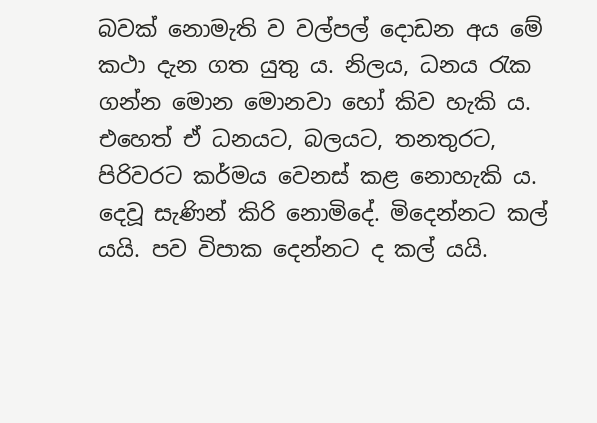බවක් නොමැති ව වල්පල් දොඩන අය මේ කථා දැන ගත යුතු ය. නිලය, ධනය රැක ගන්න මොන මොනවා හෝ කිව හැකි ය. එහෙත් ඒ ධනයට, බලයට, තනතුරට, පිරිවරට කර්මය වෙනස් කළ නොහැකි ය. දෙවූ සැණින් කිරි නොමිදේ. මිදෙන්නට කල් යයි. පව විපාක දෙන්නට ද කල් යයි.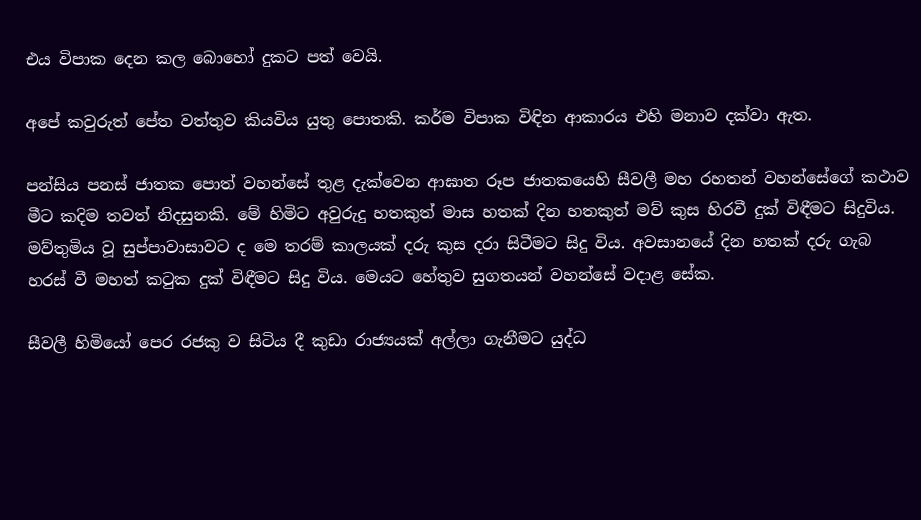එය විපාක දෙන කල බොහෝ දුකට පත් වෙයි.

අපේ කවුරුත් පේත වත්තුව කියවිය යුතු පොතකි. කර්ම විපාක විඳින ආකාරය එහි මනාව දක්වා ඇත.

පන්සිය පනස් ජාතක පොත් වහන්සේ තුළ දැක්වෙන ආඝාත රූප ජාතකයෙහි සීවලී මහ රහතන් වහන්සේගේ කථාව මීට කදිම තවත් නිදසුනකි. මේ හිමිට අවුරුදු හතකුත් මාස හතක් දින හතකුත් මව් කුස හිරවී දුක් විඳීමට සිදුවිය. මව්තුමිය වූ සුප්පාවාසාවට ද මෙ තරම් කාලයක් දරු කුස දරා සිටීමට සිදු විය. අවසානයේ දින හතක් දරු ගැබ හරස් වී මහත් කටුක දුක් විඳීමට සිදු විය. මෙයට හේතුව සුගතයන් වහන්සේ වදාළ සේක.

සීවලී හිමියෝ පෙර රජකු ව සිටිය දී කුඩා රාජ්‍යයක් අල්ලා ගැනීමට යුද්ධ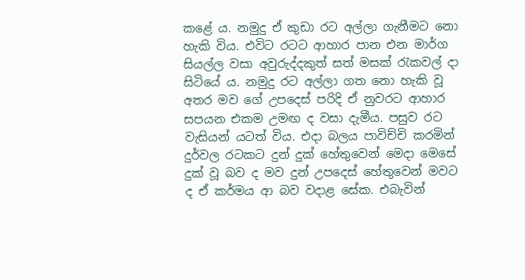කළේ ය. නමුදු ඒ කුඩා රට අල්ලා ගැනීමට නො හැකි විය. එවිට රටට ආහාර පාන එන මාර්ග සියල්ල වසා අවුරුද්දකුත් සත් මසක් රැකවල් දා සිටියේ ය. නමුදු රට අල්ලා ගත නො හැකි වූ අතර මව ගේ උපදෙස් පරිදි ඒ නුවරට ආහාර සපයන එකම උමඟ ද වසා දැමීය. පසුව රට වැසියන් යටත් විය. එදා බලය පාවිච්චි කරමින් දුර්වල රටකට දුන් දුක් හේතුවෙන් මෙදා මෙසේ දුක් වූ බව ද මව දුන් උපදෙස් හේතුවෙන් මවට ද ඒ කර්මය ආ බව වදාළ සේක. එබැවින්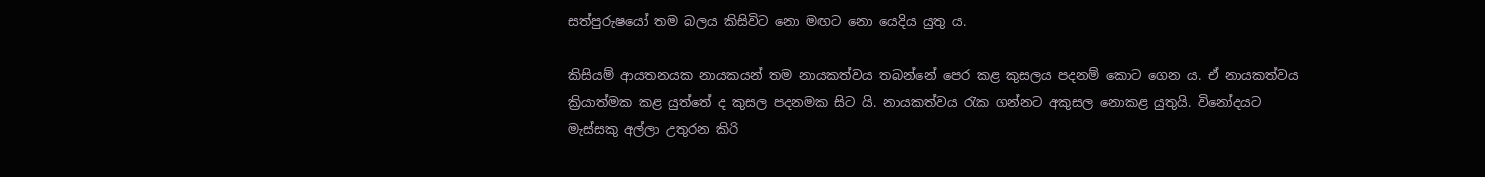සත්පුරුෂයෝ තම බලය කිසිවිට නො මඟට නො යෙදිය යුතු ය.

කිසියම් ආයතනයක නායකයන් තම නායකත්වය තබන්නේ පෙර කළ කුසලය පදනම් කොට ගෙන ය. ඒ නායකත්වය ක්‍රියාත්මක කළ යුත්තේ ද කුසල පදනමක සිට යි. නායකත්වය රැක ගන්නට අකුසල නොකළ යුතුයි. විනෝදයට මැස්සකු අල්ලා උතුරන කිරි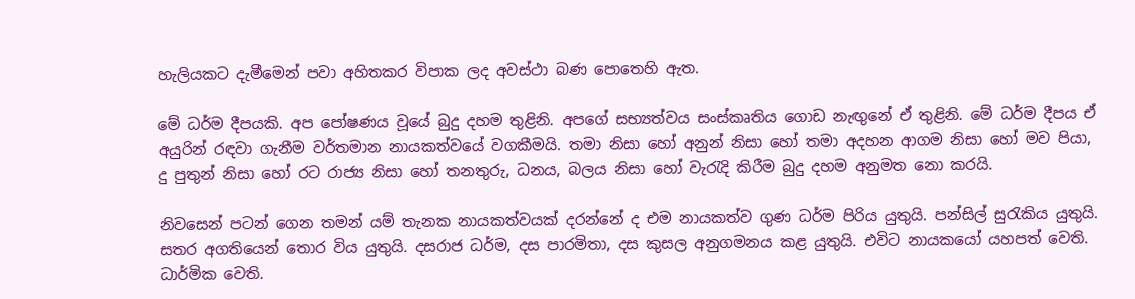හැලියකට දැමීමෙන් පවා අහිතකර විපාක ලද අවස්ථා බණ පොතෙහි ඇත.

මේ ධර්ම දීපයකි. අප පෝෂණය වූයේ බුදු දහම තුළිනි. අපගේ සභ්‍යත්වය සංස්කෘතිය ගොඩ නැඟුනේ ඒ තුළිනි. මේ ධර්ම දීපය ඒ අයුරින් රඳවා ගැනීම වර්තමාන නායකත්වයේ වගකීමයි. තමා නිසා හෝ අනුන් නිසා හෝ තමා අදහන ආගම නිසා හෝ මව පියා, දු පුතුන් නිසා හෝ රට රාජ්‍ය නිසා හෝ තනතුරු, ධනය, බලය නිසා හෝ වැරැදි කිරීම බුදු දහම අනුමත නො කරයි.

නිවසෙන් පටන් ගෙන තමන් යම් තැනක නායකත්වයක් දරන්නේ ද එම නායකත්ව ගුණ ධර්ම පිරිය යුතුයි. පන්සිල් සුරැකිය යුතුයි. සතර අගතියෙන් තොර විය යුතුයි. දසරාජ ධර්ම, දස පාරමිතා, දස කුසල අනුගමනය කළ යුතුයි. එවිට නායකයෝ යහපත් වෙති. ධාර්මික වෙති.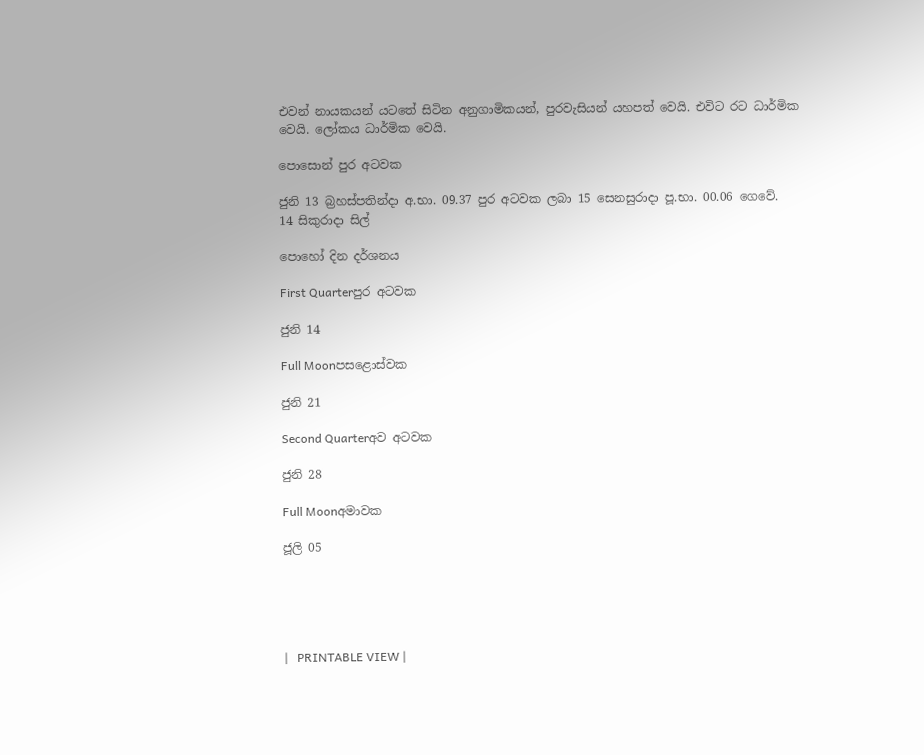එවන් නායකයන් යටතේ සිටින අනුගාමිකයන්, පුරවැසියන් යහපත් වෙයි. එවිට රට ධාර්මික වෙයි. ලෝකය ධාර්මික වෙයි.

පොසොන් පුර අටවක

ජුනි 13 බ්‍රහස්පතින්දා අ.භා. 09.37 පුර අටවක ලබා 15 සෙනසුරාදා පූ.භා. 00.06 ගෙවේ.
14 සිකුරාදා සිල්

පොහෝ දින දර්ශනය

First Quarterපුර අටවක

ජුනි 14

Full Moonපසළොස්වක

ජුනි 21

Second Quarterඅව අටවක

ජුනි 28

Full Moonඅමාවක

ජූලි 05





|   PRINTABLE VIEW |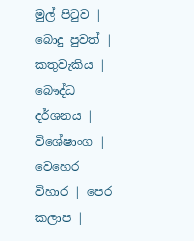මුල් පිටුව | බොදු පුවත් | කතුවැකිය | බෞද්ධ දර්ශනය | විශේෂාංග | වෙහෙර විහාර | පෙර කලාප |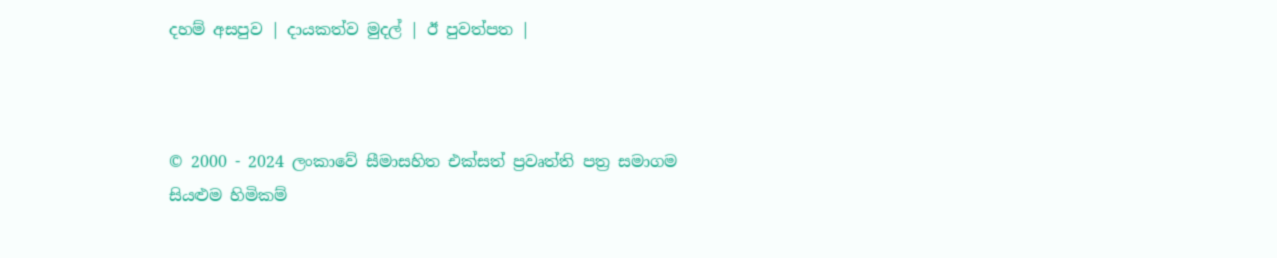දහම් අසපුව | දායකත්ව මුදල් | ඊ පුවත්පත |



© 2000 - 2024 ලංකාවේ සීමාසහිත එක්සත් ප්‍රවෘත්ති පත්‍ර සමාගම
සියළුම හිමිකම්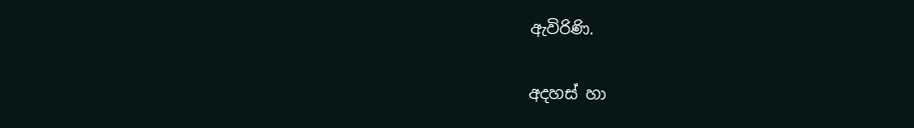ඇවිරිණි.

අදහස් හා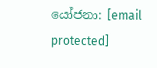යෝජනා: [email protected]